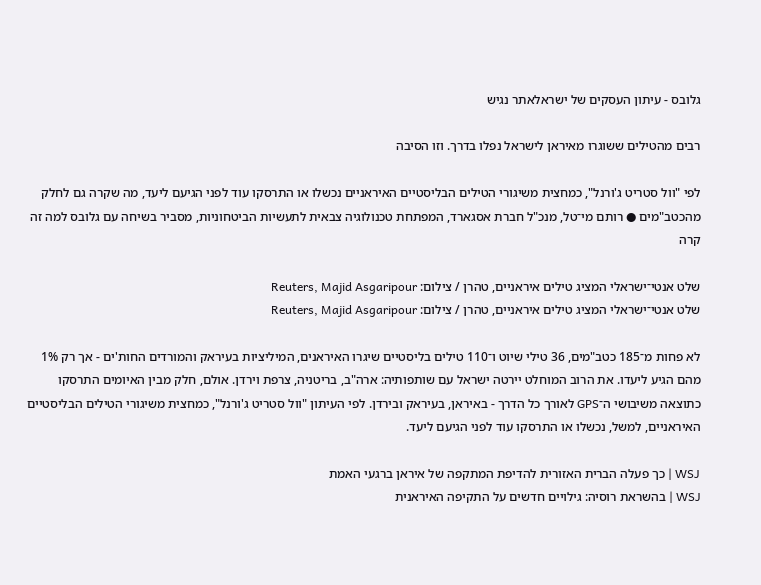גלובס - עיתון העסקים של ישראלאתר נגיש

רבים מהטילים ששוגרו מאיראן לישראל נפלו בדרך. וזו הסיבה

לפי "וול סטריט ג'ורנל", כמחצית משיגורי הטילים הבליסטיים האיראניים נכשלו או התרסקו עוד לפני הגיעם ליעד, מה שקרה גם לחלק מהכטב"מים ● רותם מי־טל, מנכ"ל חברת אסגארד, המפתחת טכנולוגיה צבאית לתעשיות הביטחוניות, מסביר בשיחה עם גלובס למה זה קרה

שלט אנטי־ישראלי המציג טילים איראניים, טהרן / צילום: Reuters, Majid Asgaripour
שלט אנטי־ישראלי המציג טילים איראניים, טהרן / צילום: Reuters, Majid Asgaripour

לא פחות מ־185 כטב"מים, 36 טילי שיוט ו־110 טילים בליסטיים שיגרו האיראנים, המיליציות בעיראק והמורדים החות'ים - אך רק 1% מהם הגיע ליעדו. את הרוב המוחלט יירטה ישראל עם שותפותיה: ארה"ב, בריטניה, צרפת וירדן. אולם, חלק מבין האיומים התרסקו כתוצאה משיבושי ה־GPS לאורך כל הדרך - באיראן, בעיראק ובירדן. לפי העיתון "וול סטריט ג'ורנל", כמחצית משיגורי הטילים הבליסטיים האיראניים, למשל, נכשלו או התרסקו עוד לפני הגיעם ליעד.

WSJ | כך פעלה הברית האזורית להדיפת המתקפה של איראן ברגעי האמת
WSJ | בהשראת רוסיה: גילויים חדשים על התקיפה האיראנית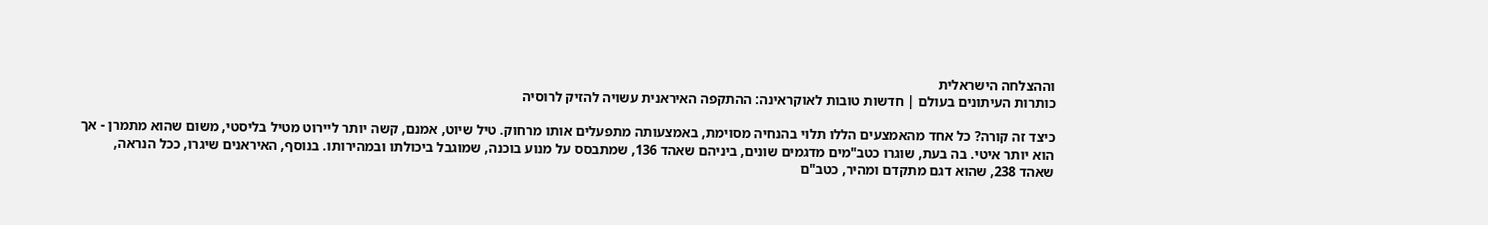וההצלחה הישראלית
כותרות העיתונים בעולם | חדשות טובות לאוקראינה: ההתקפה האיראנית עשויה להזיק לרוסיה

כיצד זה קורה? כל אחד מהאמצעים הללו תלוי בהנחיה מסוימת, באמצעותה מתפעלים אותו מרחוק. טיל שיוט, אמנם, קשה יותר ליירוט מטיל בליסטי, משום שהוא מתמרן - אך הוא יותר איטי. בה בעת, שוגרו כטב"מים מדגמים שונים, ביניהם שאהד 136, שמתבסס על מנוע בוכנה, שמוגבל ביכולתו ובמהירותו. בנוסף, האיראנים שיגרו, ככל הנראה, שאהד 238, שהוא דגם מתקדם ומהיר, כטב"ם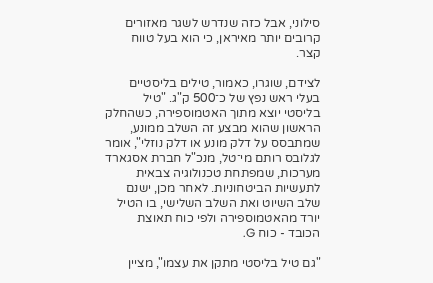סילוני, אבל כזה שנדרש לשגר מאזורים קרובים יותר מאיראן, כי הוא בעל טווח קצר.

לצידם, שוגרו, כאמור, טילים בליסטיים בעלי ראש נפץ של כ־500 ק"ג. "טיל בליסטי יוצא מתוך האטמוספירה, כשהחלק הראשון שהוא מבצע זה השלב ממונע, שמתבסס על דלק מונע או דלק נוזלי", אומר לגלובס רותם מי־טל, מנכ"ל חברת אסגארד מערכות, שמפתחת טכנולוגיה צבאית לתעשיות הביטחוניות. לאחר מכן, ישנם שלב השיוט ואת השלב השלישי, בו הטיל יורד מהאטמוספירה ולפי כוח תאוצת הכובד - כוח G.

"גם טיל בליסטי מתקן את עצמו", מציין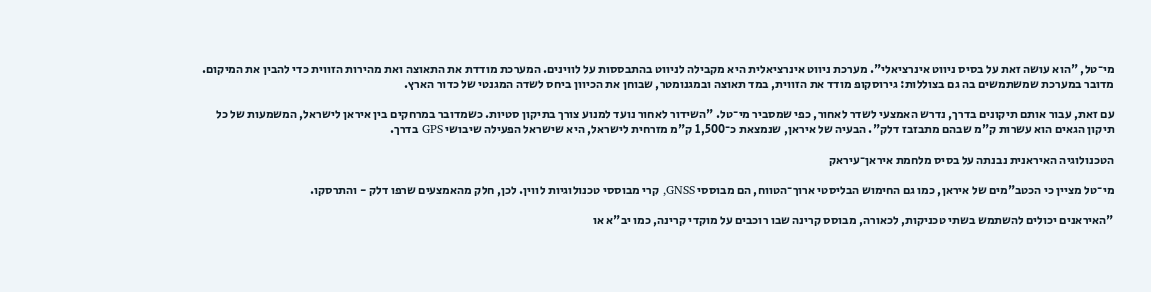מי־טל, "הוא עושה זאת על בסיס ניווט אינרציאלי". מערכת ניווט אינרציאלית היא מקבילה לניווט בהתבססות על לווינים. המערכת מודדת את התאוצה ואת מהירות הזווית כדי להבין את המיקום. מדובר במערכת שמשתמשים בה גם בצוללות: גירוסקופ מודד את הזווית, במד תאוצה ובמגנומטר, שבוחן את הכיוון ביחס לשדה המגנטי של כדור הארץ.

עם זאת, עבור אותם תיקונים בדרך, נדרש האמצעי לשדר לאחור, כפי שמסביר מי־טל. "השידור לאחור נועד למנוע צורך בתיקון סטיות. כשמדובר במרחקים בין איראן לישראל, המשמעות של כל תיקון הגאים הוא עשרות ק"מ שבהם מתבזבז דלק". הבעיה של איראן, שנמצאת כ־1,500 ק"מ מזרחית לישראל, היא שישראל הפעילה שיבושי GPS בדרך.

הטכנולוגיה האיראנית נבנתה על בסיס מלחמת איראן־עיראק

מי־טל מציין כי הכטב"מים של איראן, כמו גם החימוש הבליסטי ארוך־הטווח, הם מבוססי GNSS, קרי מבוססי טכנולוגיות לווין. לכן, חלק מהאמצעים שרפו דלק - והתרסקו.

"האיראנים יכולים להשתמש בשתי טכניקות, לכאורה, מבוסס קרינה שבו רוכבים על מוקדי קרינה, כמו יב"א או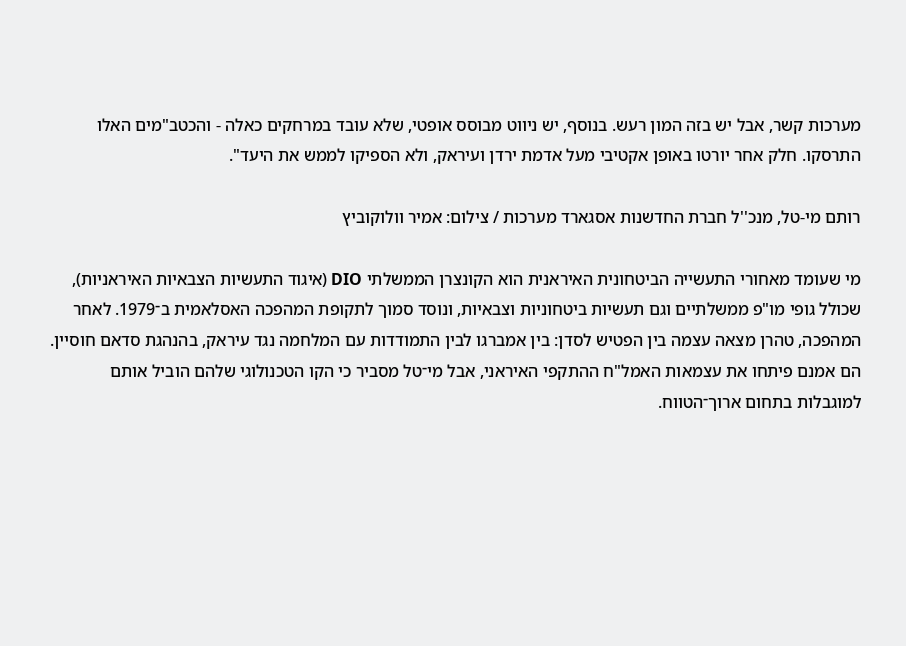מערכות קשר, אבל יש בזה המון רעש. בנוסף, יש ניווט מבוסס אופטי, שלא עובד במרחקים כאלה - והכטב"מים האלו התרסקו. חלק אחר יורטו באופן אקטיבי מעל אדמת ירדן ועיראק, ולא הספיקו לממש את היעד".

רותם מי-טל, מנכ''ל חברת החדשנות אסגארד מערכות / צילום: אמיר וולוקוביץ

מי שעומד מאחורי התעשייה הביטחונית האיראנית הוא הקונצרן הממשלתי DIO (איגוד התעשיות הצבאיות האיראניות), שכולל גופי מו"פ ממשלתיים וגם תעשיות ביטחוניות וצבאיות, ונוסד סמוך לתקופת המהפכה האסלאמית ב־1979. לאחר המהפכה, טהרן מצאה עצמה בין הפטיש לסדן: בין אמברגו לבין התמודדות עם המלחמה נגד עיראק, בהנהגת סדאם חוסיין. הם אמנם פיתחו את עצמאות האמל"ח ההתקפי האיראני, אבל מי־טל מסביר כי הקו הטכנולוגי שלהם הוביל אותם למוגבלות בתחום ארוך־הטווח.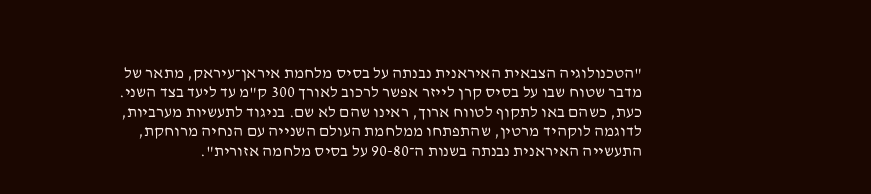"הטכנולוגיה הצבאית האיראנית נבנתה על בסיס מלחמת איראן־עיראק, מתאר של מדבר שטוח שבו על בסיס קרן לייזר אפשר לרכוב לאורך 300 ק"מ עד ליעד בצד השני. כעת, כשהם באו לתקוף לטווח ארוך, ראינו שהם לא שם. בניגוד לתעשיות מערביות, לדוגמה לוקהיד מרטין, שהתפתחו ממלחמת העולם השנייה עם הנחיה מרוחקת, התעשייה האיראנית נבנתה בשנות ה־90-80 על בסיס מלחמה אזורית".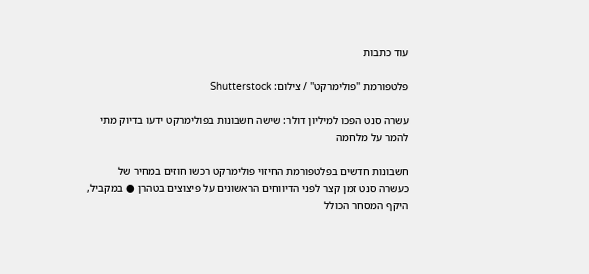עוד כתבות

פלטפורמת ''פולימרקט'' / צילום: Shutterstock

עשרה סנט הפכו למיליון דולר: שישה חשבונות בפולימרקט ידעו בדיוק מתי להמר על מלחמה

חשבונות חדשים בפלטפורמת החיזוי פולימרקט רכשו חוזים במחיר של כעשרה סנט זמן קצר לפני הדיווחים הראשונים על פיצוצים בטהרן ● במקביל, היקף המסחר הכולל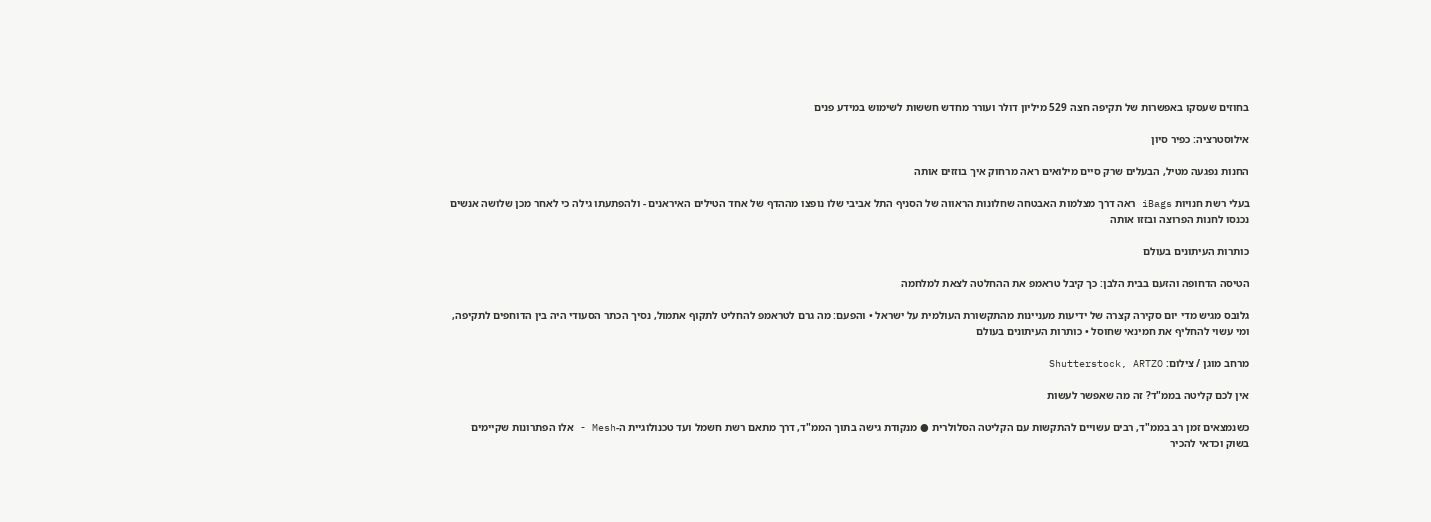בחוזים שעסקו באפשרות של תקיפה חצה 529 מיליון דולר ועורר מחדש חששות לשימוש במידע פנים

אילוסטרציה: כפיר סיון

החנות נפגעה מטיל, הבעלים שרק סיים מילואים ראה מרחוק איך בוזזים אותה

בעלי רשת חנויות iBags ראה דרך מצלמות האבטחה שחלונות הראווה של הסניף התל אביבי שלו נופצו מההדף של אחד הטילים האיראנים - ולהפתעתו גילה כי לאחר מכן שלושה אנשים נכנסו לחנות הפרוצה ובזזו אותה

כותרות העיתונים בעולם

הטיסה הדחופה והזעם בבית הלבן: כך קיבל טראמפ את ההחלטה לצאת למלחמה

גלובס מגיש מדי יום סקירה קצרה של ידיעות מעניינות מהתקשורת העולמית על ישראל • והפעם: מה גרם לטראמפ להחליט לתקוף אתמול, נסיך הכתר הסעודי היה בין הדוחפים לתקיפה, ומי עשוי להחליף את חמינאי שחוסל • כותרות העיתונים בעולם

מרחב מוגן / צילום: Shutterstock, ARTZO

אין לכם קליטה בממ"ד? זה מה שאפשר לעשות

כשנמצאים זמן רב בממ"ד, רבים עשויים להתקשות עם הקליטה הסלולרית ● מנקודת גישה בתוך הממ"ד, דרך מתאם רשת חשמל ועד טכנולוגיית ה-Mesh - אלו הפתרונות שקיימים בשוק וכדאי להכיר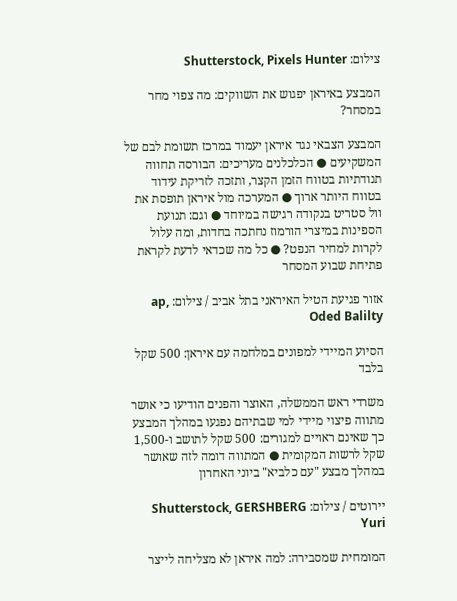צילום: Shutterstock, Pixels Hunter

המבצע באיראן יפגוש את השווקים: מה צפוי מחר במסחר?

המבצע הצבאי נגד איראן יעמוד במרכז תשומת לבם של המשקיעים ● הכלכלנים מעריכים: הבורסה תחווה תנודתיות בטווח הזמן הקצר, ותזכה לזריקת עידוד בטווח היותר ארוך ● המערכה מול איראן תופסת את וול סטריט בנקודה רגישה במיוחד ● וגם: תנועת הספינות במיצרי הורמוז נחתכה בחדות, ומה עלול לקרות למחיר הנפט? ● כל מה שכדאי לדעת לקראת פתיחת שבוע המסחר

אזור פגיעת הטיל האיראני בתל אביב / צילום: ap, Oded Balilty

הסיוע המיידי למפונים במלחמה עם איראן: 500 שקל בלבד

משרדי ראש הממשלה, האוצר והפנים הודיעו כי אושר מתווה פיצוי מיידי למי שבתיהם נפגעו במהלך המבצע כך שאינם ראויים למגורים: 500 שקל לתושב ו-1,500 שקל לרשות המקומית ● המתווה דומה לזה שאושר במהלך מבצע "עם כלביא" ביוני האחרון

יירוטים / צילום: Shutterstock, GERSHBERG Yuri

המומחית שמסבירה: למה איראן לא מצליחה לייצר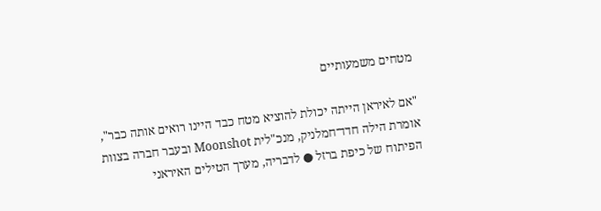מטחים משמעותיים

"אם לאיראן הייתה יכולת להוציא מטח כבד היינו רואים אותה כבר", אומרת הילה חדד־חמלניק, מנכ"לית Moonshot ובעבר חברה בצוות הפיתוח של כיפת ברזל ● לדבריה, מערך הטילים האיראני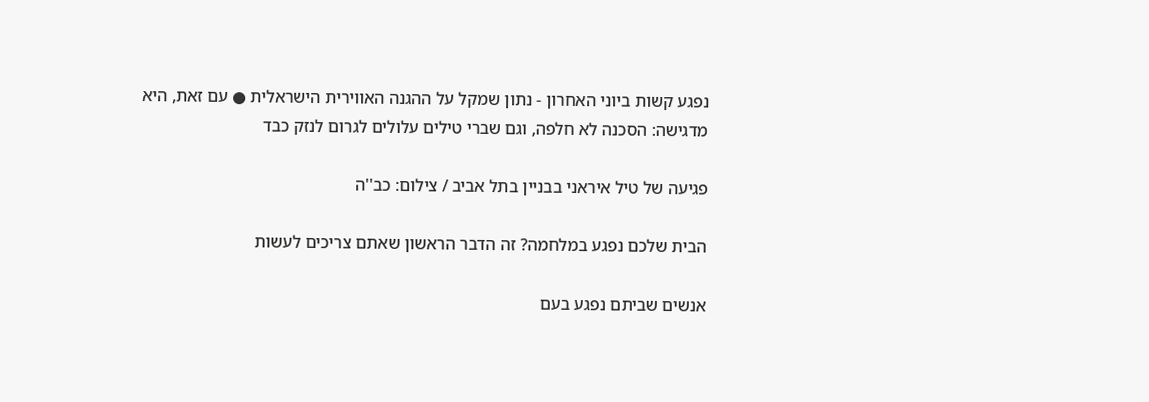נפגע קשות ביוני האחרון - נתון שמקל על ההגנה האווירית הישראלית ● עם זאת, היא מדגישה: הסכנה לא חלפה, וגם שברי טילים עלולים לגרום לנזק כבד

פגיעה של טיל איראני בבניין בתל אביב / צילום: כב''ה

הבית שלכם נפגע במלחמה? זה הדבר הראשון שאתם צריכים לעשות

אנשים שביתם נפגע בעם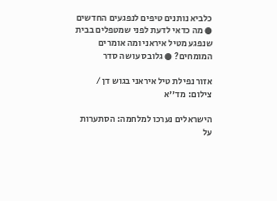כלביא נותנים טיפים לנפגעים החדשים ● מה כדאי לדעת לפני שמטפלים בבית שנפגע מטיל איראני ומה אומרים המומחים? ● גלובס עושה סדר

אזור נפילת טיל איראני בגוש דן / צילום: מד''א

הישראלים נערכו למלחמה: הסתערות על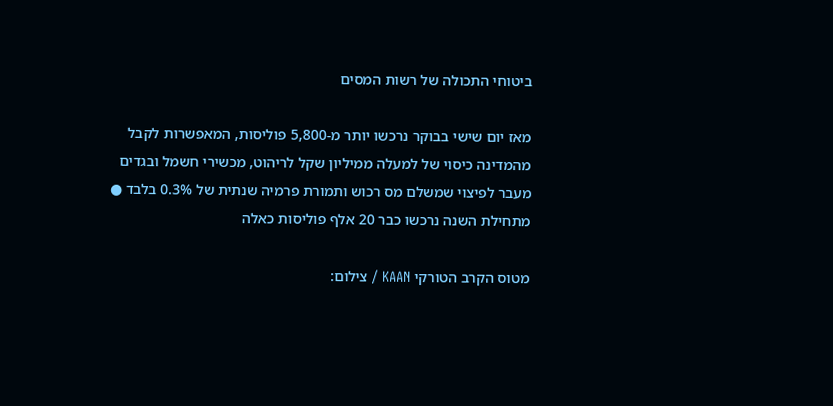ביטוחי התכולה של רשות המסים

מאז יום שישי בבוקר נרכשו יותר מ-5,800 פוליסות, המאפשרות לקבל מהמדינה כיסוי של למעלה ממיליון שקל לריהוט, מכשירי חשמל ובגדים מעבר לפיצוי שמשלם מס רכוש ותמורת פרמיה שנתית של 0.3% בלבד ● מתחילת השנה נרכשו כבר 20 אלף פוליסות כאלה

מטוס הקרב הטורקי KAAN / צילום: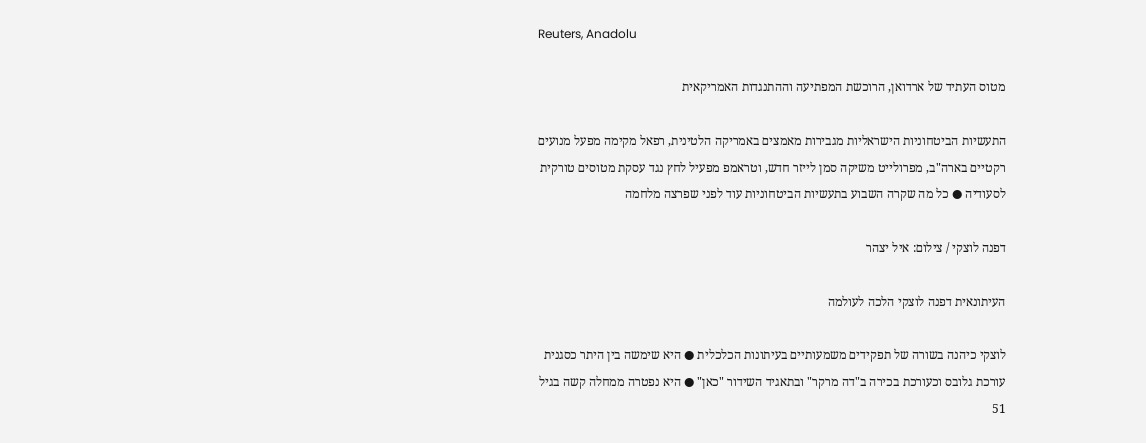Reuters, Anadolu

מטוס העתיד של ארדואן, הרוכשת המפתיעה וההתנגדות האמריקאית

התעשיות הביטחוניות הישראליות מגבירות מאמצים באמריקה הלטינית, רפאל מקימה מפעל מנועים רקטיים בארה"ב, מפרולייט משיקה סמן לייזר חדש, וטראמפ מפעיל לחץ נגד עסקת מטוסים טורקית לסעודיה ● כל מה שקרה השבוע בתעשיות הביטחוניות עוד לפני שפרצה מלחמה

דפנה לוצקי / צילום: איל יצהר

העיתונאית דפנה לוצקי הלכה לעולמה

לוצקי כיהנה בשורה של תפקידים משמעותיים בעיתונות הכלכלית ● היא שימשה בין היתר כסגנית עורכת גלובס וכעורכת בכירה ב"דה מרקר" ובתאגיד השידור "כאן" ● היא נפטרה ממחלה קשה בגיל 51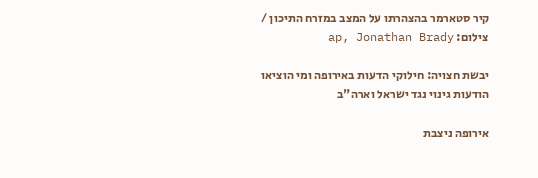קיר סטארמר בהצהרתו על המצב במזרח התיכון / צילום: ap, Jonathan Brady

יבשת חצויה: חילוקי הדעות באירופה ומי הוציאו הודעות גינוי נגד ישראל וארה"ב

אירופה ניצבת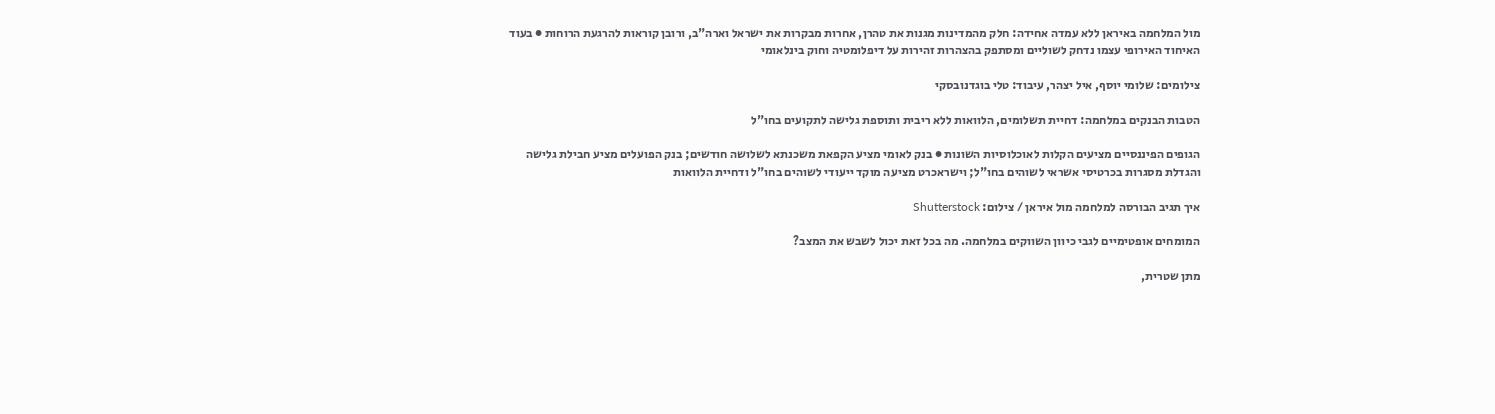מול המלחמה באיראן ללא עמדה אחידה: חלק מהמדינות מגנות את טהרן, אחרות מבקרות את ישראל וארה"ב, ורובן קוראות להרגעת הרוחות ● בעוד האיחוד האירופי עצמו נדחק לשוליים ומסתפק בהצהרות זהירות על דיפלומטיה וחוק בינלאומי

צילומים: שלומי יוסף, איל יצהר, עיבוד: טלי בוגדנובסקי

הטבות הבנקים במלחמה: דחיית תשלומים, הלוואות ללא ריבית ותוספת גלישה לתקועים בחו"ל

הגופים הפיננסיים מציעים הקלות לאוכלוסיות השונות ● בנק לאומי מציע הקפאת משכנתא לשלושה חודשים; בנק הפועלים מציע חבילת גלישה והגדלת מסגרות בכרטיסי אשראי לשוהים בחו"ל; וישראכרט מציעה מוקד ייעודי לשוהים בחו"ל ודחיית הלוואות

איך תגיב הבורסה למלחמה מול איראן / צילום: Shutterstock

המומחים אופטימיים לגבי כיוון השווקים במלחמה. מה בכל זאת יכול לשבש את המצב?

מתן שטרית,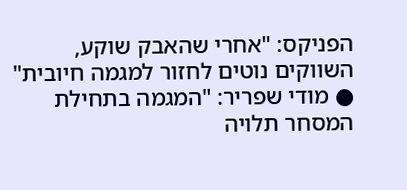הפניקס: "אחרי שהאבק שוקע, השווקים נוטים לחזור למגמה חיובית" ● מודי שפריר: "המגמה בתחילת המסחר תלויה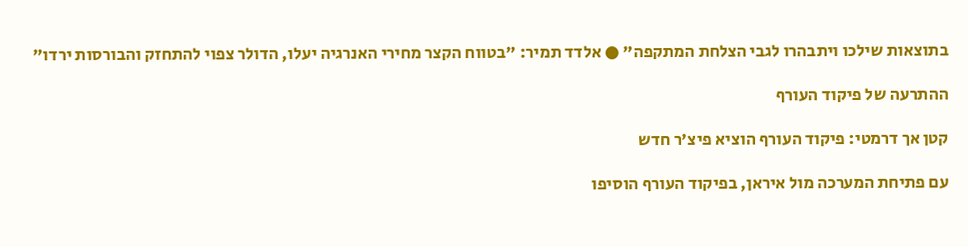בתוצאות שילכו ויתבהרו לגבי הצלחת המתקפה" ● אלדד תמיר: "בטווח הקצר מחירי האנרגיה יעלו, הדולר צפוי להתחזק והבורסות ירדו"

ההתרעה של פיקוד העורף

קטן אך דרמטי: פיקוד העורף הוציא פיצ'ר חדש

עם פתיחת המערכה מול איראן, בפיקוד העורף הוסיפו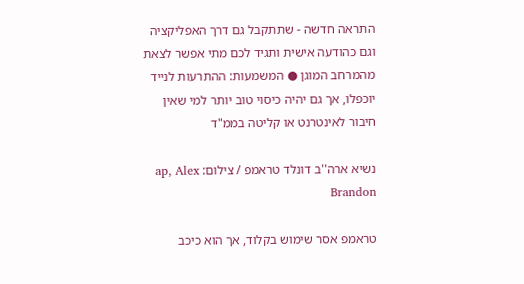התראה חדשה - שתתקבל גם דרך האפליקציה וגם כהודעה אישית ותגיד לכם מתי אפשר לצאת מהמרחב המוגן ● המשמעות: ההתרעות לנייד יוכפלו, אך גם יהיה כיסוי טוב יותר למי שאין חיבור לאינטרנט או קליטה בממ"ד

נשיא ארה''ב דונלד טראמפ / צילום: ap, Alex Brandon

טראמפ אסר שימוש בקלוד, אך הוא כיכב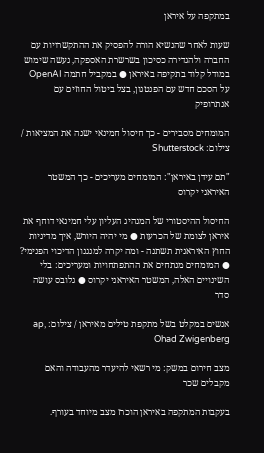במתקפה על איראן

שעות לאחר שהנשיא הורה להפסיק את ההתקשרויות עם החברה ולהגדירה כסיכון בשרשרת האספקה, נעשה שימוש במודל קלוד בתקיפה באיראן ● במקביל חתמה OpenAI על הסכם חדש עם הפנטגון, בצל ביטול החוזים עם אנתרופיק

המומחים מסבירים - כך חיסול חמינאי ישנה את המציאות / צילום: Shutterstock

"תם עידן באיראן": המומחים מעריכים - כך המשטר האיראני יקרוס

החיסול ההיסטורי של המנהיג העליון עלי חמינאי דוחף את איראן לצומת של הכרעות ● מי יהיה היורש, איך מדיניות החוץ האיראנית תשתנה - ומה יקרה למנגנון הדיכוי הפנימי? ● המומחים מנתחים את ההתפתחויות ומעריכים: בלי השינויים האלה, המשטר האיראני יקרוס ● גלובס עושה סדר

אנשים במקלט בשל מתקפת טילים מאיראן / צילום: ap, Ohad Zwigenberg

מצב חירום במשק: מי רשאי להיעדר מהעבודה והאם מקבלים שכר

בעקבות המתקפה באיראן הוכרז מצב מיוחד בעורף.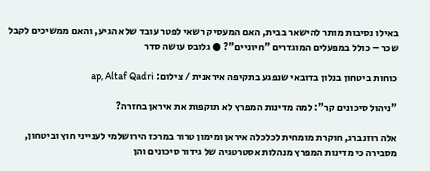באילו נסיבות מותר להישאר בבית, האם המעסיק רשאי לפטר עובד שלא הגיע, והאם ממשיכים לקבל שכר – כולל במפעלים המוגדרים "חיוניים"? ● גלובס עושה סדר

כוחות ביטחון בנלון בדובאי שנפגע בתקיפה איראנית / צילום: ap, Altaf Qadri

"ניהול סיכונים קר": למה מדינות המפרץ לא תוקפות את איראן בחזרה?

אלה רוזנברג, חוקרת מומחית לכלכלה איראן ומימון טרור במרכז הירושלמי לענייני חוץ וביטחון, מסבירה כי מדינות המפרץ מנהלות אסטרטגיה של גידור סיכונים והן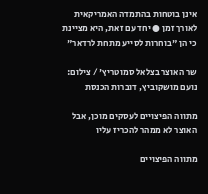אינן בוטחות בהתמדה האמריקאית לאורך זמן ● יחד עם זאת, היא מציינת כי הן "בוחרות לסייע מתחת לרדאר"

שר האוצר בצלאל סמוטריץ' / צילום: נועם מושקוביץ, דוברות הכנסת

מתווה הפיצויים לעסקים מוכן, אבל האוצר לא ממהר להכריז עליו

מתווה הפיצויים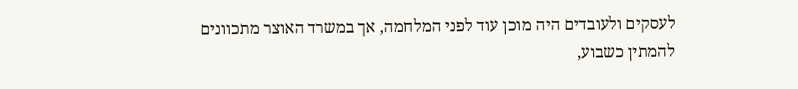לעסקים ולעובדים היה מוכן עוד לפני המלחמה, אך במשרד האוצר מתכוונים להמתין כשבוע,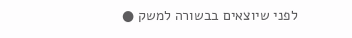לפני שיוצאים בבשורה למשק ●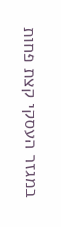במגזר העסקי קצת פחות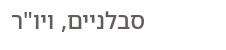סבלניים, ויו"ר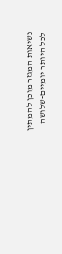נשיאות המגזר מוכן להמתין לכל היותר יומיים-שלושה